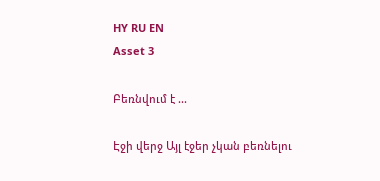HY RU EN
Asset 3

Բեռնվում է ...

Էջի վերջ Այլ էջեր չկան բեռնելու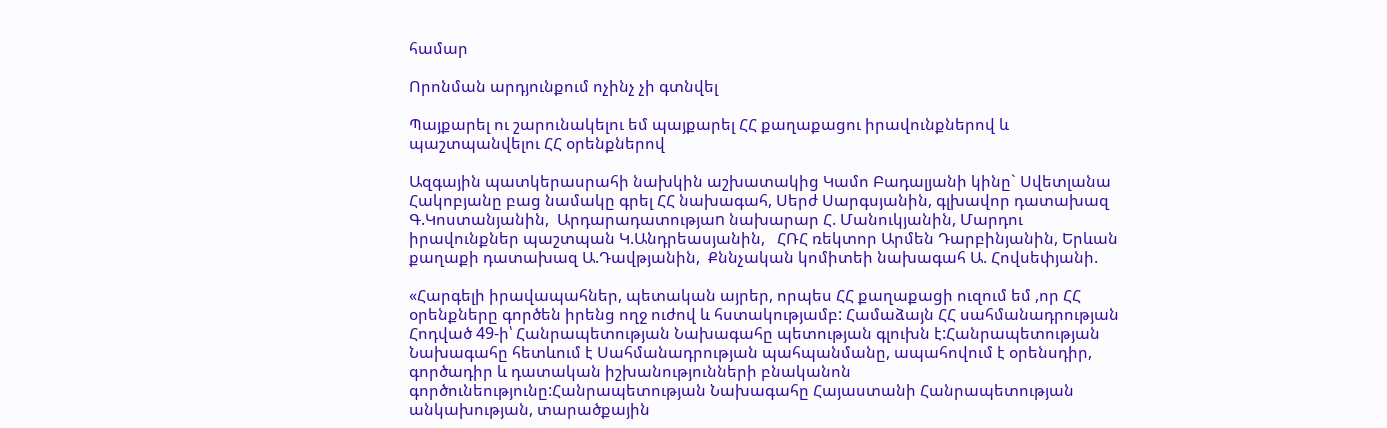համար

Որոնման արդյունքում ոչինչ չի գտնվել

Պայքարել ու շարունակելու եմ պայքարել ՀՀ քաղաքացու իրավունքներով և պաշտպանվելու ՀՀ օրենքներով

Ազգային պատկերասրահի նախկին աշխատակից Կամո Բադալյանի կինը` Սվետլանա  Հակոբյանը բաց նամակը գրել ՀՀ նախագահ, Սերժ Սարգսյանին, գլխավոր դատախազ Գ.Կոստանյանին,  Արդարադատությաn նախարար Հ. Մանուկյանին, Մարդու իրավունքներ պաշտպան Կ.Անդրեասյանին,   ՀՌՀ ռեկտոր Արմեն Դարբինյանին, Երևան քաղաքի դատախազ Ա.Դավթյանին,  Քննչական կոմիտեի նախագահ Ա. Հովսեփյանի.

«Հարգելի իրավապահներ, պետական այրեր, որպես ՀՀ քաղաքացի ուզում եմ ,որ ՀՀ օրենքները գործեն իրենց ողջ ուժով և հստակությամբ: Համաձայն ՀՀ սահմանադրության Հոդված 49-ի՝ Հանրապետության Նախագահը պետության գլուխն է:Հանրապետության Նախագահը հետևում է Սահմանադրության պահպանմանը, ապահովում է օրենսդիր, գործադիր և դատական իշխանությունների բնականոն գործունեությունը:Հանրապետության Նախագահը Հայաստանի Հանրապետության անկախության, տարածքային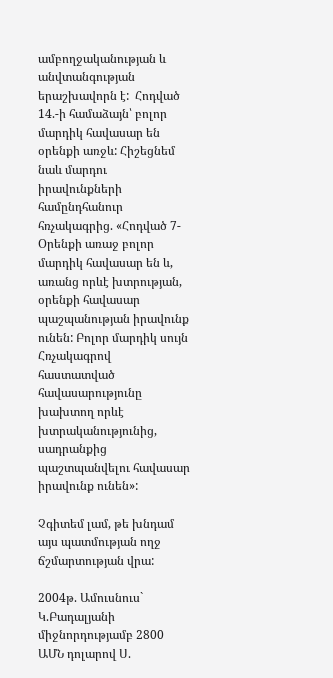ամբողջականության և անվտանգության երաշխավորն է:  Հոդված 14.-ի համաձայն՝ բոլոր մարդիկ հավասար են օրենքի առջև: Հիշեցնեմ նաև մարդու իրավունքների համընդհանուր հռչակագրից. «Հոդված 7- Օրենքի առաջ բոլոր մարդիկ հավասար են և, առանց որևէ խտրության, օրենքի հավասար պաշպանության իրավունք ունեն: Բոլոր մարդիկ սույն Հռչակագրով հաստատված հավասարությունը խախտող որևէ խտրականությունից, սադրանքից պաշտպանվելու հավասար իրավունք ունեն»:

Չգիտեմ լամ, թե խնդամ այս պատմության ողջ ճշմարտության վրա:

2004թ. Ամուսնուս` Կ.Բադալյանի միջնորդությամբ 2800 ԱՄՆ դոլարով Ս.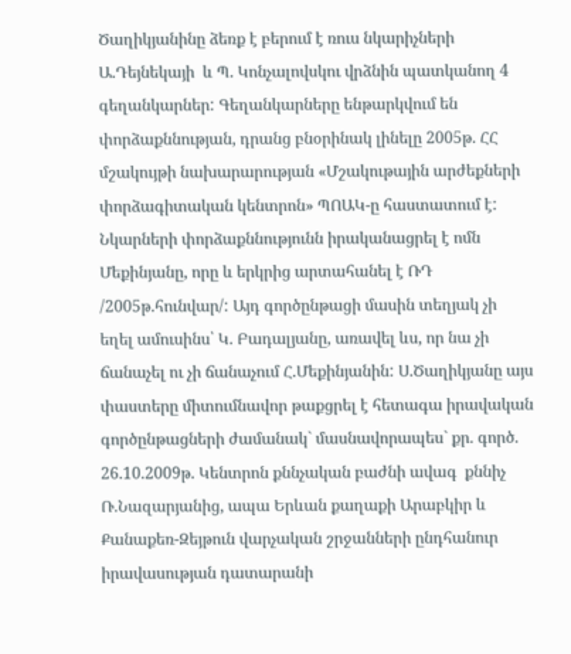Ծաղիկյանինը ձեռք է բերում է ռուս նկարիչների Ա.Դեյնեկայի  և Պ. Կոնչալովսկու վրձնին պատկանող 4 գեղանկարներ: Գեղանկարները ենթարկվում են փորձաքննության, դրանց բնօրինակ լինելը 2005թ. ՀՀ մշակույթի նախարարության «Մշակութային արժեքների փորձագիտական կենտրոն» ՊՈԱԿ-ը հաստատում է: Նկարների փորձաքննությունն իրականացրել է ոմն Մեքինյանը, որը և երկրից արտահանել է ՌԴ /2005թ.հունվար/: Այդ գործընթացի մասին տեղյակ չի եղել ամուսինս՝ Կ. Բադալյանը, առավել ևս, որ նա չի ճանաչել ու չի ճանաչում Հ.Մեքինյանին: Ս.Ծաղիկյանը այս փաստերը միտումնավոր թաքցրել է հետագա իրավական գործընթացների ժամանակ` մասնավորապես` քր. գործ. 26.10.2009թ. Կենտրոն քննչական բաժնի ավագ  քննիչ Ռ.Նազարյանից, ապա Երևան քաղաքի Արաբկիր և Քանաքեռ-Զեյթուն վարչական շրջանների ընդհանուր իրավասության դատարանի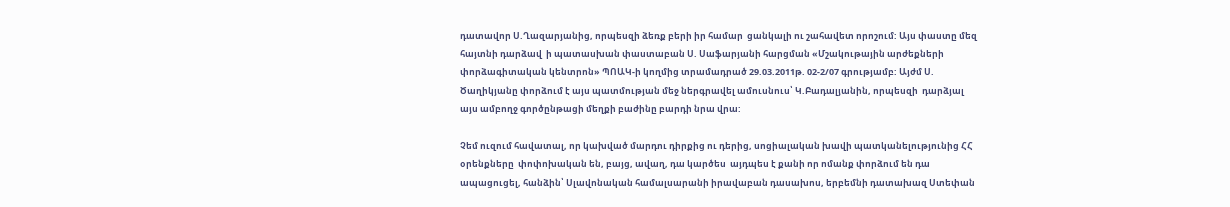դատավոր Ս.Ղազարյանից, որպեսզի ձեռք բերի իր համար  ցանկալի ու շահավետ որոշում: Այս փաստը մեզ հայտնի դարձավ  ի պատասխան փաստաբան Ս. Սաֆարյանի հարցման «Մշակութային արժեքների փորձագիտական կենտրոն» ՊՈԱԿ-ի կողմից տրամադրած 29.03.2011թ. 02-2/07 գրությամբ: Այժմ Ս. Ծաղիկյանը փորձում է այս պատմության մեջ ներգրավել ամուսնուս՝ Կ.Բադալյանին, որպեսզի  դարձյալ այս ամբողջ գործընթացի մեղքի բաժինը բարդի նրա վրա:

Չեմ ուզում հավատալ, որ կախված մարդու դիրքից ու դերից, սոցիալական խավի պատկանելությունից ՀՀ օրենքները  փոփոխական են, բայց, ավաղ, դա կարծես  այդպես է քանի որ ոմանք փորձում են դա ապացուցել, հանձին՝ Սլավոնական համալսարանի իրավաբան դասախոս, երբեմնի դատախազ Ստեփան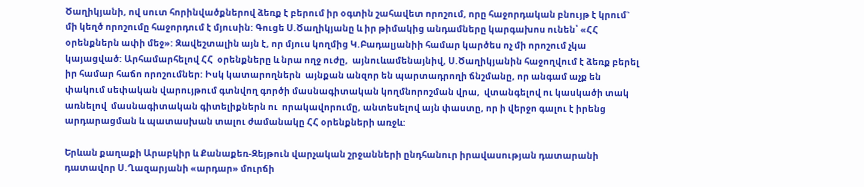Ծաղիկյանի, ով սուտ հորինվածքներով ձեռք է բերում իր օգտին շահավետ որոշում, որը հաջորդական բնույթ է կրում` մի կեղծ որոշումը հաջորդում է մյուսին: Գուցե Ս.Ծաղիկյանը և իր թիմակից անդամները կարգախոս ունեն՝ «ՀՀ օրենքներն ափի մեջ»: Զավեշտալին այն է, որ մյուս կողմից Կ.Բադալյանիի համար կարծես ոչ մի որոշում չկա կայացված: Արհամարհելով ՀՀ  օրենքները և նրա ողջ ուժը,  այնուևամենայնիվ, Ս.Ծաղիկյանին հաջողվում է ձեռք բերել իր համար հաճո որոշումներ: Իսկ կատարողներն  այնքան անզոր են պարտադրողի ճնշմանը, որ անգամ աչք են փակում սեփական վարույթում գտնվող գործի մասնագիտական կողմնորոշման վրա,  վտանգելով ու կասկածի տակ առնելով  մասնագիտական գիտելիքներն ու  որակավորումը, անտեսելով այն փաստը, որ ի վերջո գալու է իրենց արդարացման և պատասխան տալու ժամանակը ՀՀ օրենքների առջև:

Երևան քաղաքի Արաբկիր և Քանաքեռ-Զեյթուն վարչական շրջանների ընդհանուր իրավասության դատարանի դատավոր Ս.Ղազարյանի «արդար» մուրճի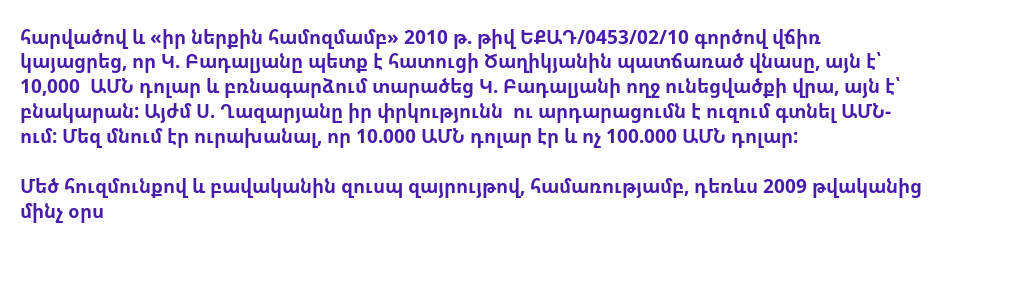հարվածով և «իր ներքին համոզմամբ» 2010 թ. թիվ ԵՔԱԴ/0453/02/10 գործով վճիռ կայացրեց, որ Կ. Բադալյանը պետք է հատուցի Ծաղիկյանին պատճառած վնասը, այն է՝ 10,000  ԱՄՆ դոլար և բռնագարձում տարածեց Կ. Բադալյանի ողջ ունեցվածքի վրա, այն է՝ բնակարան: Այժմ Ս. Ղազարյանը իր փրկությունն  ու արդարացումն է ուզում գտնել ԱՄՆ-ում: Մեզ մնում էր ուրախանալ, որ 10.000 ԱՄՆ դոլար էր և ոչ 100.000 ԱՄՆ դոլար:

Մեծ հուզմունքով և բավականին զուսպ զայրույթով, համառությամբ, դեռևս 2009 թվականից մինչ օրս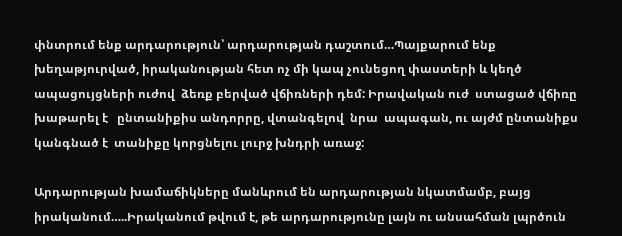փնտրում ենք արդարություն՝ արդարության դաշտում…Պայքարում ենք  խեղաթյուրված, իրականության հետ ոչ մի կապ չունեցող փաստերի և կեղծ ապացույցների ուժով  ձեռք բերված վճիռների դեմ: Իրավական ուժ  ստացած վճիռը  խաթարել է   ընտանիքիս անդորրը, վտանգելով  նրա  ապագան, ու այժմ ընտանիքս կանգնած է  տանիքը կորցնելու լուրջ խնդրի առաջ:

Արդարության խամաճիկները մանևրում են արդարության նկատմամբ, բայց իրականում…..Իրականում թվում է, թե արդարությունը լայն ու անսահման լպրծուն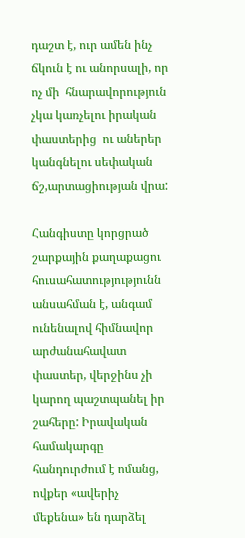դաշտ է, ուր ամեն ինչ ճկուն է ու անորսալի, որ ոչ մի  հնարավորություն չկա կառչելու իրական փաստերից  ու աներեր կանգնելու սեփական ճշ,արտացիության վրա:

Հանգիստը կորցրած շարքային քաղաքացու  հուսահատությությունն անսահման է, անգամ ունենալով հիմնավոր արժանահավատ փաստեր, վերջինս չի կարող պաշտպանել իր շահերը: Իրավական համակարգը հանդուրժում է ոմանց, ովքեր «ավերիչ մեքենա» են դարձել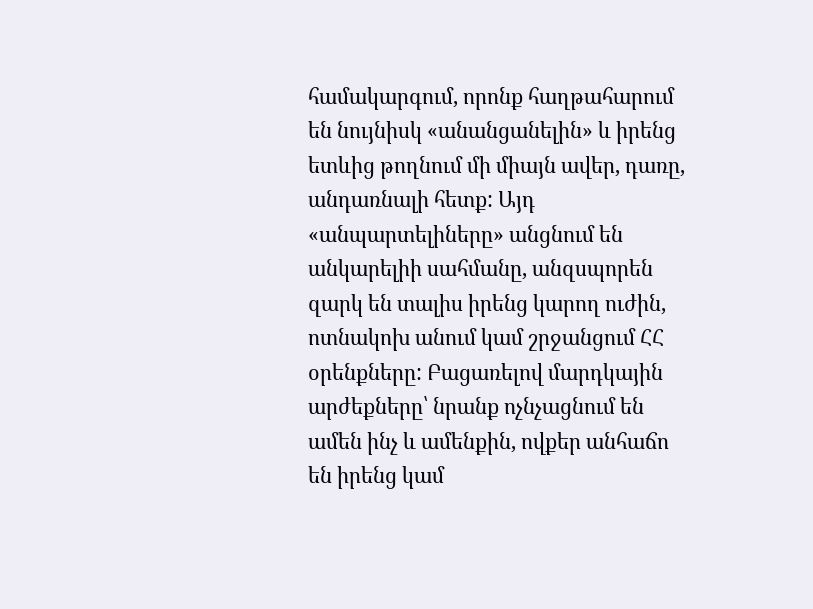համակարգում, որոնք հաղթահարում են նույնիսկ «անանցանելին» և իրենց ետևից թողնում մի միայն ավեր, դառը, անդառնալի հետք: Այդ «անպարտելիները» անցնում են անկարելիի սահմանը, անզսպորեն զարկ են տալիս իրենց կարող ուժին, ոտնակոխ անում կամ շրջանցում ՀՀ օրենքները: Բացառելով մարդկային արժեքները՝ նրանք ոչնչացնում են ամեն ինչ և ամենքին, ովքեր անհաճո են իրենց կամ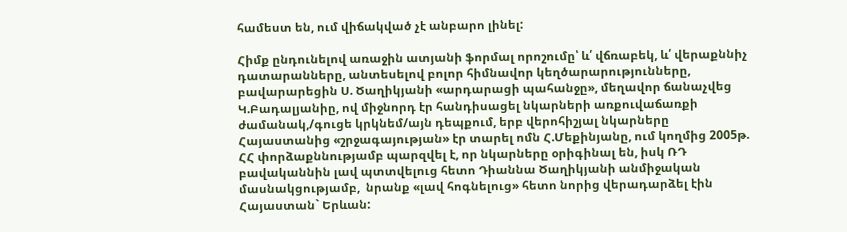համեստ են, ում վիճակված չէ անբարո լինել:

Հիմք ընդունելով առաջին ատյանի ֆորմալ որոշումը՝ և՛ վճռաբեկ, և՛ վերաքննիչ դատարանները, անտեսելով բոլոր հիմնավոր կեղծարարությունները, բավարարեցին Ս. Ծաղիկյանի «արդարացի պահանջը», մեղավոր ճանաչվեց Կ.Բադալյանիը, ով միջնորդ էր հանդիսացել նկարների առքուվաճառքի ժամանակ,/գուցե կրկնեմ/այն դեպքում, երբ վերոհիշյալ նկարները Հայաստանից «շրջագայության» էր տարել ոմն Հ.Մեքինյանը, ում կողմից 2005թ. ՀՀ փորձաքննությամբ պարզվել է, որ նկարները օրիգինալ են, իսկ ՌԴ բավականնին լավ պտտվելուց հետո Դիաննա Ծաղիկյանի անմիջական մասնակցությամբ,  նրանք «լավ հոգնելուց» հետո նորից վերադարձել էին Հայաստան` Երևան: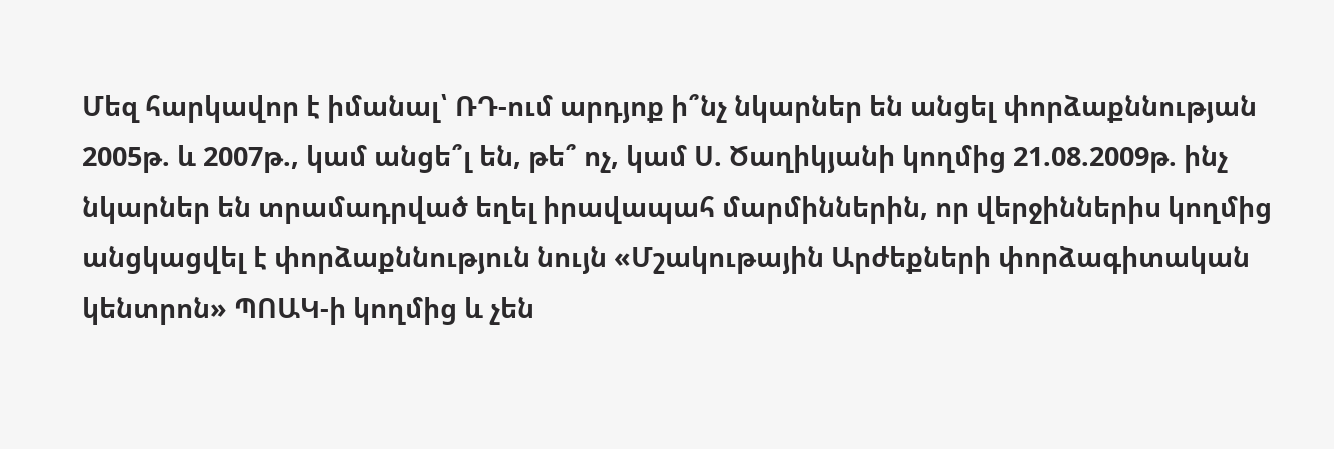Մեզ հարկավոր է իմանալ՝ ՌԴ-ում արդյոք ի՞նչ նկարներ են անցել փորձաքննության 2005թ. և 2007թ., կամ անցե՞լ են, թե՞ ոչ, կամ Ս. Ծաղիկյանի կողմից 21.08.2009թ. ինչ նկարներ են տրամադրված եղել իրավապահ մարմիններին, որ վերջիններիս կողմից անցկացվել է փորձաքննություն նույն «Մշակութային Արժեքների փորձագիտական կենտրոն» ՊՈԱԿ-ի կողմից և չեն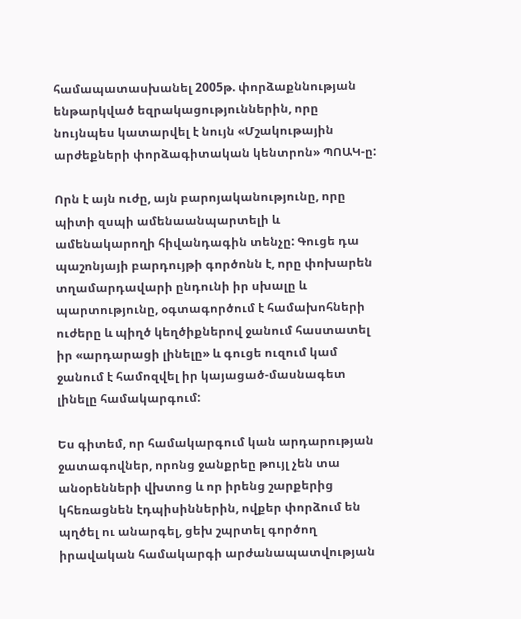համապատասխանել 2005թ. փորձաքննության ենթարկված եզրակացություններին, որը նույնպես կատարվել է նույն «Մշակութային արժեքների փորձագիտական կենտրոն» ՊՈԱԿ-ը:

Որն է այն ուժը, այն բարոյականությունը, որը պիտի զսպի ամենաանպարտելի և  ամենակարողի հիվանդագին տենչը: Գուցե դա պաշոնյայի բարդույթի գործոնն է, որը փոխարեն տղամարդավարի ընդունի իր սխալը և պարտությունը, օգտագործում է համախոհների ուժերը և պիղծ կեղծիքներով ջանում հաստատել իր «արդարացի լինելը» և գուցե ուզում կամ ջանում է համոզվել իր կայացած-մասնագետ լինելը համակարգում:

Ես գիտեմ, որ համակարգում կան արդարության ջատագովներ, որոնց ջանքրեը թույլ չեն տա անօրենների վխտոց և որ իրենց շարքերից կհեռացնեն էդպիսիններին, ովքեր փորձում են պղծել ու անարգել, ցեխ շպրտել գործող իրավական համակարգի արժանապատվության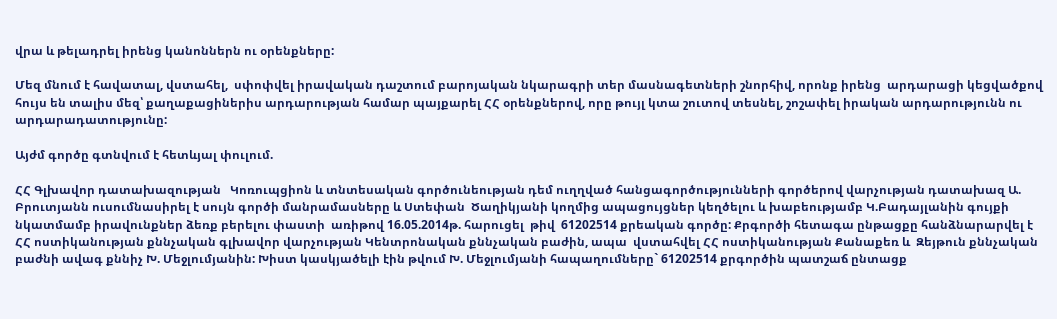վրա և թելադրել իրենց կանոններն ու օրենքները:

Մեզ մնում է հավատալ, վստահել,  սփոփվել իրավական դաշտում բարոյական նկարագրի տեր մասնագետների շնորհիվ, որոնք իրենց  արդարացի կեցվածքով հույս են տալիս մեզ՝ քաղաքացիներիս արդարության համար պայքարել ՀՀ օրենքներով, որը թույլ կտա շուտով տեսնել, շոշափել իրական արդարությունն ու արդարադատությունը:

Այժմ գործը գտնվում է հետևյալ փուլում.

ՀՀ Գլխավոր դատախազության   Կոռուպցիոն և տնտեսական գործունեության դեմ ուղղված հանցագործությունների գործերով վարչության դատախազ Ա. Բրուտյանն ուսումնասիրել է սույն գործի մանրամասները և Ստեփան  Ծաղիկյանի կողմից ապացույցներ կեղծելու և խաբեությամբ Կ.Բադայլանին գույքի նկատմամբ իրավունքներ ձեռք բերելու փաստի  առիթով 16.05.2014թ. հարուցել  թիվ  61202514 քրեական գործը: Քրգործի հետագա ընթացքը հանձնարարվել է ՀՀ ոստիկանության քննչական գլխավոր վարչության Կենտրոնական քննչական բաժին, ապա  վստահվել ՀՀ ոստիկանության Քանաքեռ և  Զեյթուն քննչական բաժնի ավագ քննիչ Խ. Մեջլումյանին: Խիստ կասկյածելի էին թվում Խ. Մեջլումյանի հապաղումները` 61202514 քրգործին պատշաճ ընտացք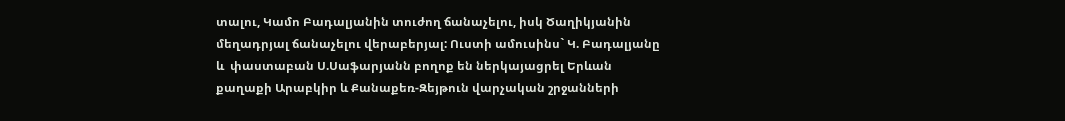տալու, Կամո Բադալյանին տուժող ճանաչելու, իսկ Ծաղիկյանին մեղադրյալ ճանաչելու վերաբերյալ: Ուստի ամուսինս` Կ. Բադալյանը և  փաստաբան Ս.Սաֆարյանն բողոք են ներկայացրել Երևան քաղաքի Արաբկիր և Քանաքեռ-Զեյթուն վարչական շրջանների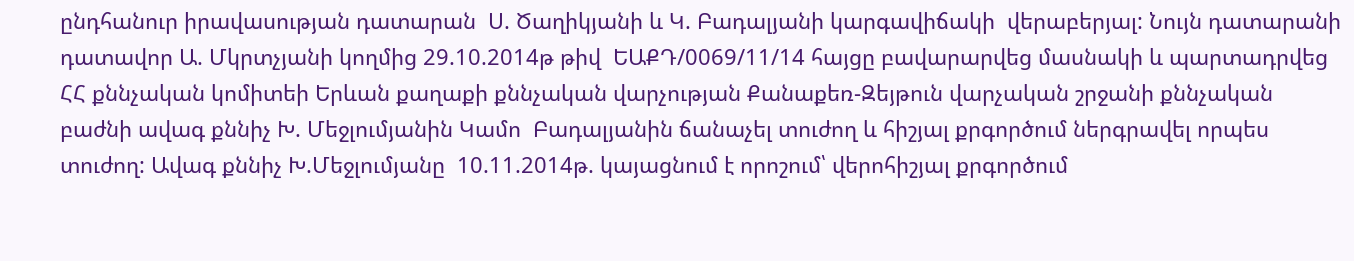ընդհանուր իրավասության դատարան  Ս. Ծաղիկյանի և Կ. Բադալյանի կարգավիճակի  վերաբերյալ: Նույն դատարանի դատավոր Ա. Մկրտչյանի կողմից 29.10.2014թ թիվ  ԵԱՔԴ/0069/11/14 հայցը բավարարվեց մասնակի և պարտադրվեց ՀՀ քննչական կոմիտեի Երևան քաղաքի քննչական վարչության Քանաքեռ-Զեյթուն վարչական շրջանի քննչական բաժնի ավագ քննիչ Խ. Մեջլումյանին Կամո  Բադալյանին ճանաչել տուժող և հիշյալ քրգործում ներգրավել որպես տուժող: Ավագ քննիչ Խ.Մեջլումյանը  10.11.2014թ. կայացնում է որոշում՝ վերոհիշյալ քրգործում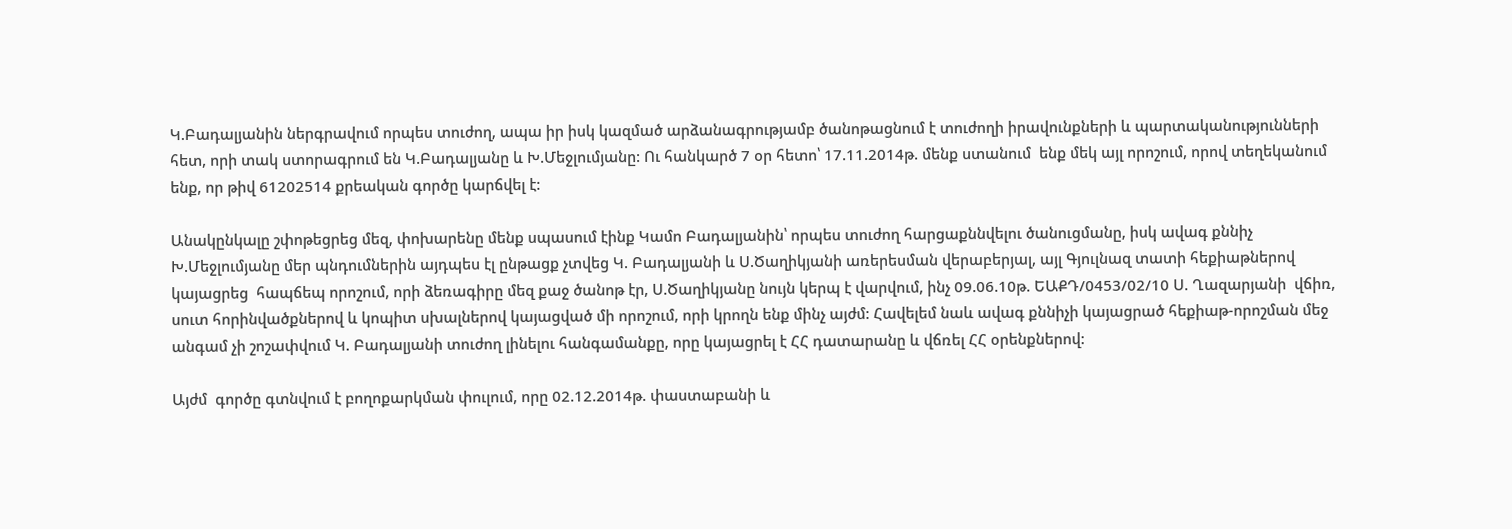Կ.Բադալյանին ներգրավում որպես տուժող, ապա իր իսկ կազմած արձանագրությամբ ծանոթացնում է տուժողի իրավունքների և պարտականությունների հետ, որի տակ ստորագրում են Կ.Բադալյանը և Խ.Մեջլումյանը: Ու հանկարծ 7 օր հետո՝ 17.11.2014թ. մենք ստանում  ենք մեկ այլ որոշում, որով տեղեկանում ենք, որ թիվ 61202514 քրեական գործը կարճվել է:

Անակընկալը շփոթեցրեց մեզ, փոխարենը մենք սպասում էինք Կամո Բադալյանին՝ որպես տուժող հարցաքննվելու ծանուցմանը, իսկ ավագ քննիչ Խ.Մեջլումյանը մեր պնդումներին այդպես էլ ընթացք չտվեց Կ. Բադալյանի և Ս.Ծաղիկյանի առերեսման վերաբերյալ, այլ Գյուլնազ տատի հեքիաթներով կայացրեց  հապճեպ որոշում, որի ձեռագիրը մեզ քաջ ծանոթ էր, Ս.Ծաղիկյանը նույն կերպ է վարվում, ինչ 09.06.10թ. ԵԱՔԴ/0453/02/10 Ս. Ղազարյանի  վճիռ, սուտ հորինվածքներով և կոպիտ սխալներով կայացված մի որոշում, որի կրողն ենք մինչ այժմ: Հավելեմ նաև ավագ քննիչի կայացրած հեքիաթ-որոշման մեջ անգամ չի շոշափվում Կ. Բադալյանի տուժող լինելու հանգամանքը, որը կայացրել է ՀՀ դատարանը և վճռել ՀՀ օրենքներով:

Այժմ  գործը գտնվում է բողոքարկման փուլում, որը 02.12.2014թ. փաստաբանի և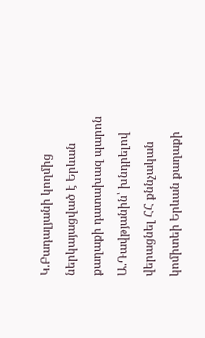Կ.Բադալյանի կողմից ներկայացված է Երևան քաղաքի դատախազ պարոն Ա.Դավթյանին՝ խնդրելով վերացնել ՀՀ քննչական կոմիտեի Երևան քաղաքի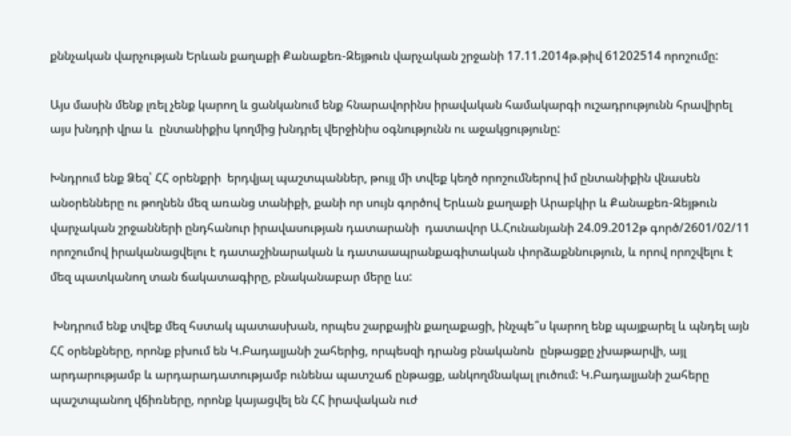քննչական վարչության Երևան քաղաքի Քանաքեռ-Զեյթուն վարչական շրջանի 17.11.2014թ.թիվ 61202514 որոշումը:

Այս մասին մենք լռել չենք կարող և ցանկանում ենք հնարավորինս իրավական համակարգի ուշադրությունն հրավիրել այս խնդրի վրա և  ընտանիքիս կողմից խնդրել վերջինիս օգնությունն ու աջակցությունը:

Խնդրում ենք Ձեզ՝ ՀՀ օրենքրի  երդվյալ պաշտպաններ, թույլ մի տվեք կեղծ որոշումներով իմ ընտանիքին վնասեն անօրենները ու թողնեն մեզ առանց տանիքի, քանի որ սույն գործով Երևան քաղաքի Արաբկիր և Քանաքեռ-Զեյթուն վարչական շրջանների ընդհանուր իրավասության դատարանի  դատավոր Ա.Հունանյանի 24.09.2012թ գործ/2601/02/11 որոշումով իրականացվելու է դատաշինարական և դատաապրանքագիտական փորձաքննություն, և որով որոշվելու է մեզ պատկանող տան ճակատագիրը, բնականաբար մերը ևս:

 Խնդրում ենք տվեք մեզ հստակ պատասխան, որպես շարքային քաղաքացի, ինչպե՞ս կարող ենք պայքարել և պնդել այն ՀՀ օրենքները, որոնք բխում են Կ.Բադալյանի շահերից, որպեսզի դրանց բնականոն  ընթացքը չխաթարվի, այլ արդարությամբ և արդարադատությամբ ունենա պատշաճ ընթացք, անկողմնակալ լուծում: Կ.Բադալյանի շահերը պաշտպանող վճիռները, որոնք կայացվել են ՀՀ իրավական ուժ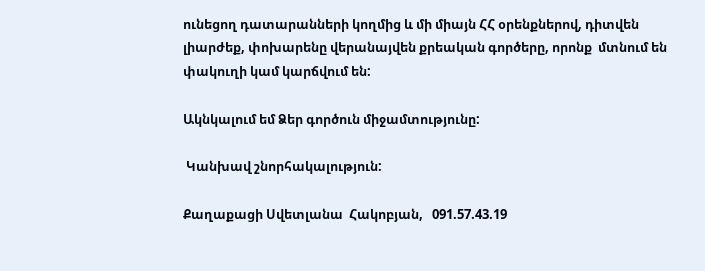ունեցող դատարանների կողմից և մի միայն ՀՀ օրենքներով, դիտվեն լիարժեք, փոխարենը վերանայվեն քրեական գործերը, որոնք  մտնում են փակուղի կամ կարճվում են:

Ակնկալում եմ Ձեր գործուն միջամտությունը:

 Կանխավ շնորհակալություն:

Քաղաքացի Սվետլանա  Հակոբյան,   091.57.43.19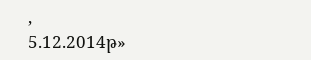,                                                                                                                           5.12.2014թ»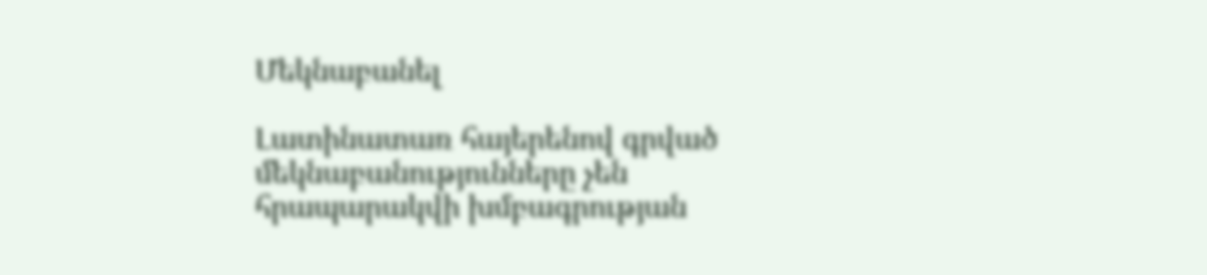Մեկնաբանել

Լատինատառ հայերենով գրված մեկնաբանությունները չեն հրապարակվի խմբագրության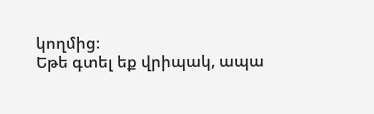կողմից։
Եթե գտել եք վրիպակ, ապա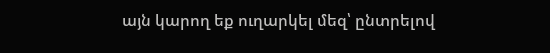այն կարող եք ուղարկել մեզ՝ ընտրելով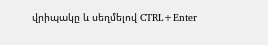վրիպակը և սեղմելով CTRL+Enter